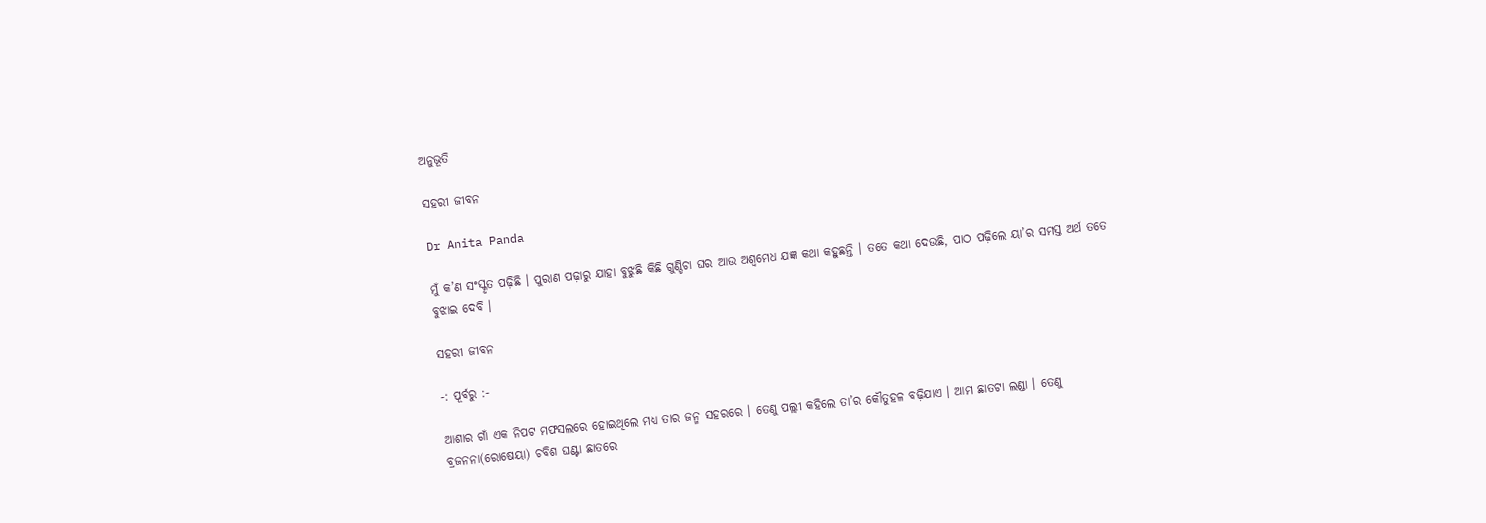ଅନୁଭୂତି

ସହରୀ ଜୀବନ

Dr Anita Panda

ମୁଁ କ’ଣ ସଂସ୍କୃତ ପଢ଼ିଛି । ପୁରାଣ ପଢ଼ାରୁ ଯାହା ବୁଝୁଛି କିଛି ଗୁଣ୍ଡିଚା ଘର ଆଉ ଅଶ୍ୱମେଧ ଯଜ୍ଞ କଥା କହୁଛନ୍ତି । ତତେ କଥା ଦେଉଛି, ପାଠ ପଢ଼ିଲେ ୟା’ର ସମସ୍ତ ଅର୍ଥ ତତେ ବୁଝାଇ ଦେବି ।

ସହରୀ ଜୀବନ

-: ପୂର୍ବରୁ :-

ଆଶାର ଗାଁ ଏକ ନିପଟ ମଫସଲରେ ହୋଇଥିଲେ ମଧ୍ୟ ତାର ଜନ୍ମ ସହରରେ । ତେଣୁ ପଲ୍ଲୀ କହିଲେ ତା’ର କୌତୁହଳ ବଢ଼ିଯାଏ । ଆମ ଛାତଟା ଲଣ୍ଡା । ତେଣୁ ବ୍ରଜନନା(ରୋଷେୟା) ଚବିଶ ଘଣ୍ଟା ଛାତରେ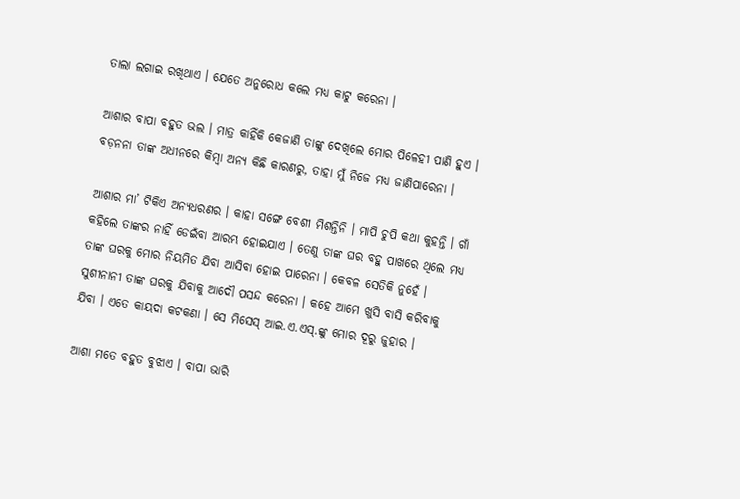ତାଲା ଲଗାଇ ରଖିଥାଏ । ଯେତେ ଅନୁରୋଧ କଲେ ମଧ୍ୟ କାଟୁ କରେନା ।

ଆଶାର ବାପା ବହୁତ ଭଲ । ମାତ୍ର କାହିଁକି କେଜାଣି ତାଙ୍କୁ ଦେଖିଲେ ମୋର ପିଳେହୀ ପାଣି ହୁଏ । ବଡ଼ନନା ତାଙ୍କ ଅଧୀନରେ କିମ୍ୱା ଅନ୍ୟ କିଛି କାରଣରୁ, ତାହା ମୁଁ ନିଜେ ମଧ୍ୟ ଜାଣିପାରେନା ।

ଆଶାର ମା’ ଟିକିଏ ଅନ୍ୟଧରଣର । କାହା ସଙ୍ଗେ ବେଶୀ ମିଶନ୍ତିନି । ମାପି ଚୁପି କଥା କୁହନ୍ତି । ଗାଁ କହିଲେ ତାଙ୍କର ନାହିଁ ଡେଇଁବା ଆରମ୍ଭ ହୋଇଯାଏ । ତେଣୁ ତାଙ୍କ ଘର ବହୁ ପାଖରେ ଥିଲେ ମଧ୍ୟ ତାଙ୍କ ଘରକୁ ମୋର ନିୟମିତ ଯିବା ଆସିବା ହୋଇ ପାରେନା । କେବଳ ସେତିକି ନୁହେଁ । ସୁଶୀନାନୀ ତାଙ୍କ ଘରକୁ ଯିବାକୁ ଆଦୌ ପସନ୍ଦ କରେନା । କହେ ଆମେ ଖୁସି ବାସି କରିବାକୁ ଯିବା । ଏତେ କାୟଦା କଟକଣା । ସେ ମିସେସ୍ ଆଇ.ଏ.ଏସ୍.ଙ୍କୁ ମୋର ଦୂରୁ ଜୁହାର ।

ଆଶା ମତେ ବହୁତ ବୁଝାଏ । ବାପା ଭାରି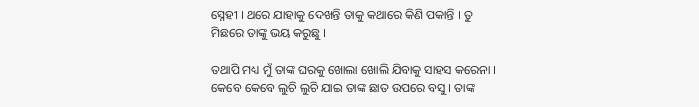ସ୍ନେହୀ । ଥରେ ଯାହାକୁ ଦେଖନ୍ତି ତାକୁ କଥାରେ କିଣି ପକାନ୍ତି । ତୁ ମିଛରେ ତାଙ୍କୁ ଭୟ କରୁଛୁ ।

ତଥାପି ମଧ୍ୟ ମୁଁ ତାଙ୍କ ଘରକୁ ଖୋଲା ଖୋଲି ଯିବାକୁ ସାହସ କରେନା । କେବେ କେବେ ଲୁଚି ଲୁଚି ଯାଇ ତାଙ୍କ ଛାତ ଉପରେ ବସୁ । ତାଙ୍କ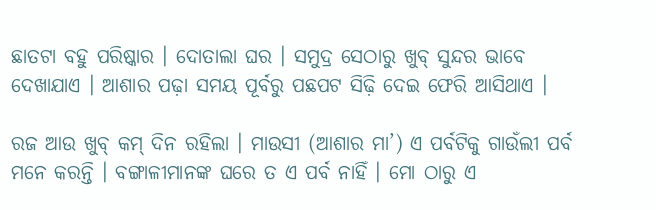ଛାତଟା ବହୁ ପରିଷ୍କାର । ଦୋତାଲା ଘର । ସମୁଦ୍ର ସେଠାରୁ ଖୁବ୍ ସୁନ୍ଦର ଭାବେ ଦେଖାଯାଏ । ଆଶାର ପଢ଼ା ସମୟ ପୂର୍ବରୁ ପଛପଟ ସିଢ଼ି ଦେଇ ଫେରି ଆସିଥାଏ ।

ରଜ ଆଉ ଖୁବ୍ କମ୍ ଦିନ ରହିଲା । ମାଉସୀ (ଆଶାର ମା’) ଏ ପର୍ବଟିକୁ ଗାଉଁଲୀ ପର୍ବ ମନେ କରନ୍ତି । ବଙ୍ଗାଳୀମାନଙ୍କ ଘରେ ତ ଏ ପର୍ବ ନାହିଁ । ମୋ ଠାରୁ ଏ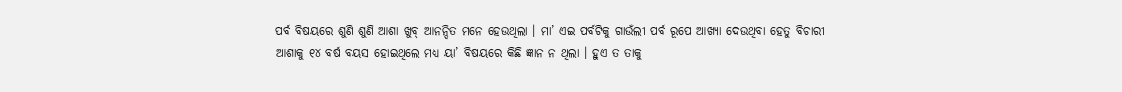ପର୍ବ ବିଷୟରେ ଶୁଣି ଶୁଣି ଆଶା ଖୁବ୍ ଆନନ୍ଦିତ ମନେ ହେଉଥିଲା । ମା’ ଏଇ ପର୍ବଟିକୁ ଗାଉଁଲୀ ପର୍ବ ରୂପେ ଆଖ୍ୟା ଦେଉଥିବା ହେତୁ ବିଚାରୀ ଆଶାକୁ ୧୪ ବର୍ଷ ବୟସ ହୋଇଥିଲେ ମଧ୍ୟ ୟା’ ବିଷୟରେ କିଛି ଜ୍ଞାନ ନ ଥିଲା । ହୁଏ ତ ତାକୁ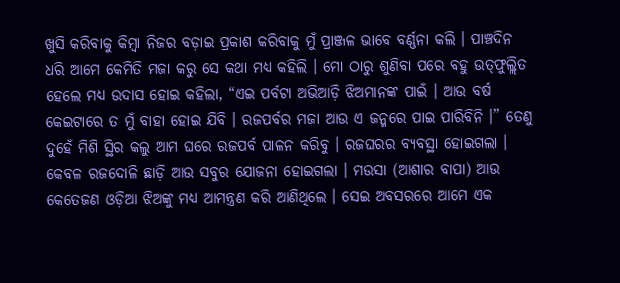ଖୁସି କରିବାକୁ କିମ୍ୱା ନିଜର ବଡ଼ାଇ ପ୍ରକାଶ କରିବାକୁ ମୁଁ ପ୍ରାଞ୍ଜଳ ଭାବେ ବର୍ଣ୍ଣନା କଲି । ପାଞ୍ଚଦିନ ଧରି ଆମେ କେମିତି ମଜା କରୁ ସେ କଥା ମଧ୍ୟ କହିଲି । ମୋ ଠାରୁ ଶୁଣିବା ପରେ ବହୁ ଉତ୍‌ଫୁଲ୍ଲିତ ହେଲେ ମଧ୍ୟ ଉଦାସ ହୋଇ କହିଲା, “ଏଇ ପର୍ବଟା ଅଭିଆଡ଼ି ଝିଅମାନଙ୍କ ପାଇଁ । ଆଉ ବର୍ଷ କେଇଟାରେ ତ ମୁଁ ବାହା ହୋଇ ଯିବି । ରଜପର୍ବର ମଜା ଆଉ ଏ ଜନ୍ମରେ ପାଇ ପାରିବିନି ।” ତେଣୁ ଦୁହେଁ ମିଶି ସ୍ଥିର କଲୁ ଆମ ଘରେ ରଜପର୍ବ ପାଳନ କରିବୁ । ରଜଘରର ବ୍ୟବସ୍ଥା ହୋଇଗଲା । କେବଳ ରଜଦୋଳି ଛାଡ଼ି ଆଉ ସବୁର ଯୋଜନା ହୋଇଗଲା । ମଉସା (ଆଶାର ବାପା) ଆଉ କେତେଜଣ ଓଡ଼ିଆ ଝିଅଙ୍କୁ ମଧ୍ୟ ଆମନ୍ତ୍ରଣ କରି ଆଣିଥିଲେ । ସେଇ ଅବସରରେ ଆମେ ଏକ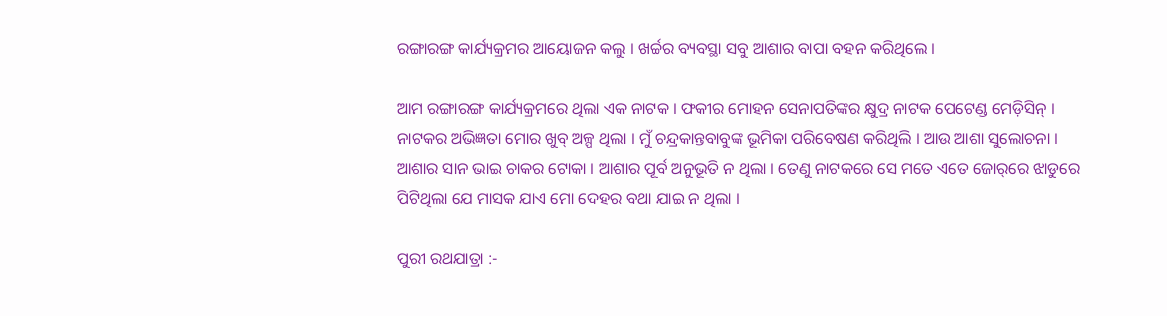ରଙ୍ଗାରଙ୍ଗ କାର୍ଯ୍ୟକ୍ରମର ଆୟୋଜନ କଲୁ । ଖର୍ଚ୍ଚର ବ୍ୟବସ୍ଥା ସବୁ ଆଶାର ବାପା ବହନ କରିଥିଲେ ।

ଆମ ରଙ୍ଗାରଙ୍ଗ କାର୍ଯ୍ୟକ୍ରମରେ ଥିଲା ଏକ ନାଟକ । ଫକୀର ମୋହନ ସେନାପତିଙ୍କର କ୍ଷୁଦ୍ର ନାଟକ ପେଟେଣ୍ଡ ମେଡ଼ିସିନ୍ । ନାଟକର ଅଭିଜ୍ଞତା ମୋର ଖୁବ୍ ଅଳ୍ପ ଥିଲା । ମୁଁ ଚନ୍ଦ୍ରକାନ୍ତବାବୁଙ୍କ ଭୂମିକା ପରିବେଷଣ କରିଥିଲି । ଆଉ ଆଶା ସୁଲୋଚନା । ଆଶାର ସାନ ଭାଇ ଚାକର ଟୋକା । ଆଶାର ପୂର୍ବ ଅନୁଭୂତି ନ ଥିଲା । ତେଣୁ ନାଟକରେ ସେ ମତେ ଏତେ ଜୋର୍‌ରେ ଝାଡୁରେ ପିଟିଥିଲା ଯେ ମାସକ ଯାଏ ମୋ ଦେହର ବଥା ଯାଇ ନ ଥିଲା ।

ପୁରୀ ରଥଯାତ୍ରା :-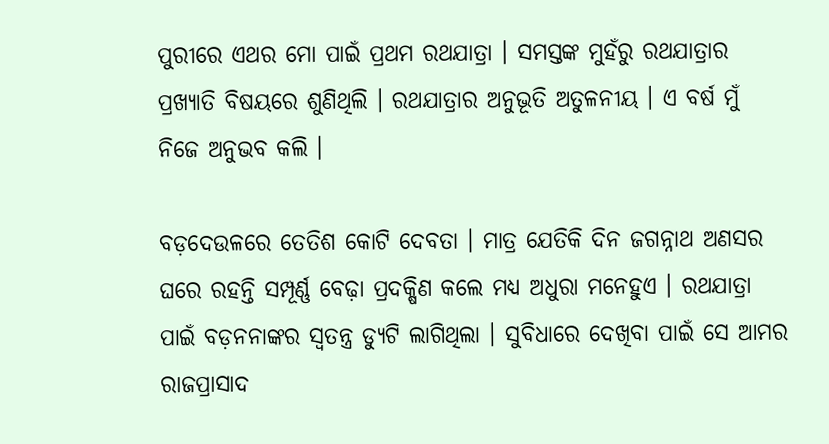ପୁରୀରେ ଏଥର ମୋ ପାଇଁ ପ୍ରଥମ ରଥଯାତ୍ରା । ସମସ୍ତଙ୍କ ମୁହଁରୁ ରଥଯାତ୍ରାର ପ୍ରଖ୍ୟାତି ବିଷୟରେ ଶୁଣିଥିଲି । ରଥଯାତ୍ରାର ଅନୁଭୂତି ଅତୁଳନୀୟ । ଏ ବର୍ଷ ମୁଁ ନିଜେ ଅନୁଭବ କଲି ।

ବଡ଼ଦେଉଳରେ ତେତିଶ କୋଟି ଦେବତା । ମାତ୍ର ଯେତିକି ଦିନ ଜଗନ୍ନାଥ ଅଣସର ଘରେ ରହନ୍ତି ସମ୍ପୂର୍ଣ୍ଣ ବେଢ଼ା ପ୍ରଦକ୍ଷିଣ କଲେ ମଧ୍ୟ ଅଧୁରା ମନେହୁଏ । ରଥଯାତ୍ରା ପାଇଁ ବଡ଼ନନାଙ୍କର ସ୍ୱତନ୍ତ୍ର ଡ୍ୟୁଟି ଲାଗିଥିଲା । ସୁବିଧାରେ ଦେଖିବା ପାଇଁ ସେ ଆମର ରାଜପ୍ରାସାଦ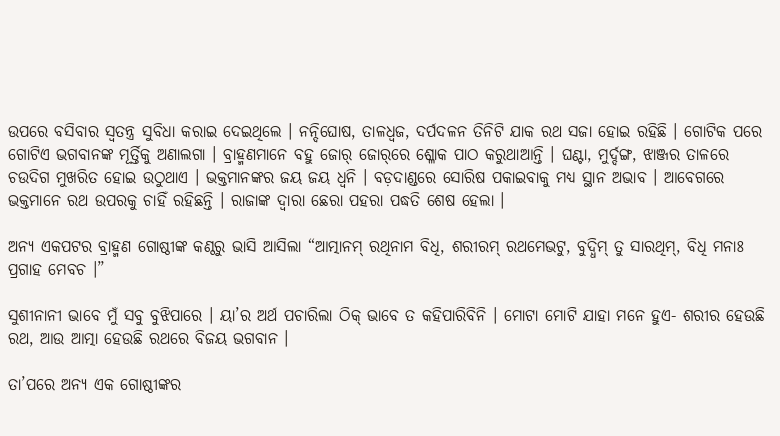ଉପରେ ବସିବାର ସ୍ୱତନ୍ତ୍ର ସୁବିଧା କରାଇ ଦେଇଥିଲେ । ନନ୍ଦିଘୋଷ, ତାଳଧ୍ୱଜ, ଦର୍ପଦଳନ ତିନିଟି ଯାକ ରଥ ସଜା ହୋଇ ରହିଛି । ଗୋଟିକ ପରେ ଗୋଟିଏ ଭଗବାନଙ୍କ ମୂର୍ତ୍ତିକୁ ଅଣାଲଗା । ବ୍ରାହ୍ମଣମାନେ ବହୁ ଜୋର୍ ଜୋର୍‌ରେ ଶ୍ଳୋକ ପାଠ କରୁଥାଆନ୍ତି । ଘଣ୍ଟା, ମୁର୍ଦ୍ଦଙ୍ଗ, ଝାଞ୍ଜର ତାଳରେ ଚଉଦିଗ ମୁଖରିତ ହୋଇ ଉଠୁଥାଏ । ଭକ୍ତମାନଙ୍କର ଜୟ ଜୟ ଧ୍ୱନି । ବଡ଼ଦାଣ୍ଡରେ ସୋରିଷ ପକାଇବାକୁ ମଧ୍ୟ ସ୍ଥାନ ଅଭାବ । ଆବେଗରେ ଭକ୍ତମାନେ ରଥ ଉପରକୁ ଚାହିଁ ରହିଛନ୍ତି । ରାଜାଙ୍କ ଦ୍ୱାରା ଛେରା ପହରା ପଦ୍ଧତି ଶେଷ ହେଲା ।

ଅନ୍ୟ ଏକପଟର ବ୍ରାହ୍ମଣ ଗୋଷ୍ଠୀଙ୍କ କଣ୍ଠରୁ ଭାସି ଆସିଲା “ଆତ୍ମାନମ୍ ରଥିନାମ ବିଧି, ଶରୀରମ୍ ରଥମେଭଟୁ, ବୁଦ୍ଧିମ୍ ତୁ ସାରଥିମ୍, ବିଧି ମନାଃ ପ୍ରଗାହ ମେବଚ ।”

ସୁଶୀନାନୀ ଭାବେ ମୁଁ ସବୁ ବୁଝିପାରେ । ୟା’ର ଅର୍ଥ ପଚାରିଲା ଠିକ୍ ଭାବେ ତ କହିପାରିବିନି । ମୋଟା ମୋଟି ଯାହା ମନେ ହୁଏ- ଶରୀର ହେଉଛି ରଥ, ଆଉ ଆତ୍ମା ହେଉଛି ରଥରେ ବିଜୟ ଭଗବାନ ।

ତା’ପରେ ଅନ୍ୟ ଏକ ଗୋଷ୍ଠୀଙ୍କର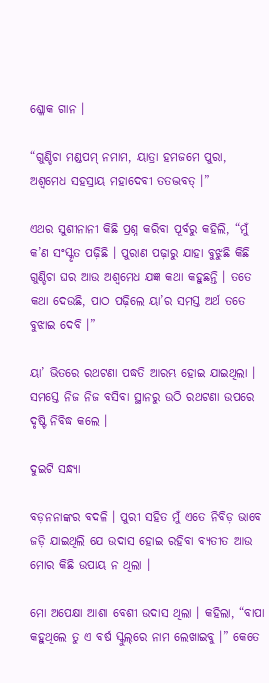ଶ୍ଳୋକ ଗାନ ।

“ଗୁଣ୍ଡିଚା ମଣ୍ଡପମ୍ ନମାମ, ୟାତ୍ରା ହମଜମେ ପୁରା, ଅଶ୍ୱମେଧ ସହସ୍ରାୟ ମହାଦେବୀ ତତଦ୍ଭବତ୍ ।”

ଏଥର ସୁଶୀନାନୀ କିଛି ପ୍ରଶ୍ନ କରିବା ପୂର୍ବରୁ କହିଲି, “ମୁଁ କ’ଣ ସଂସ୍କୃତ ପଢ଼ିଛି । ପୁରାଣ ପଢ଼ାରୁ ଯାହା ବୁଝୁଛି କିଛି ଗୁଣ୍ଡିଚା ଘର ଆଉ ଅଶ୍ୱମେଧ ଯଜ୍ଞ କଥା କହୁଛନ୍ତି । ତତେ କଥା ଦେଉଛି, ପାଠ ପଢ଼ିଲେ ୟା’ର ସମସ୍ତ ଅର୍ଥ ତତେ ବୁଝାଇ ଦେବି ।”

ୟା’ ଭିତରେ ରଥଟଣା ପଦ୍ଧତି ଆରମ୍ଭ ହୋଇ ଯାଇଥିଲା । ସମସ୍ତେ ନିଜ ନିଜ ବସିବା ସ୍ଥାନରୁ ଉଠି ରଥଟଣା ଉପରେ ଦୃଷ୍ଟି ନିବିଦ୍ଧ କଲେ ।

ଦୁଇଟି ସନ୍ଧ୍ୟା

ବଡ଼ନନାଙ୍କର ବଦଳି । ପୁରୀ ସହିତ ମୁଁ ଏତେ ନିବିଡ଼ ଭାବେ ଜଡ଼ି ଯାଇଥିଲି ଯେ ଉଦାସ ହୋଇ ରହିବା ବ୍ୟତୀତ ଆଉ ମୋର କିଛି ଉପାୟ ନ ଥିଲା ।

ମୋ ଅପେକ୍ଷା ଆଶା ବେଶୀ ଉଦାସ ଥିଲା । କହିଲା, “ବାପା କହୁଥିଲେ ତୁ ଏ ବର୍ଷ ସ୍କୁଲ୍‌ରେ ନାମ ଲେଖାଇବୁ ।” କେତେ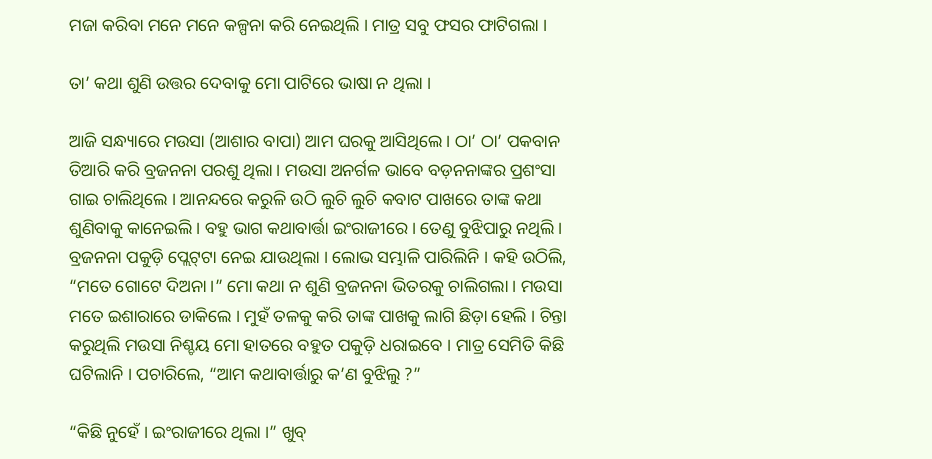ମଜା କରିବା ମନେ ମନେ କଳ୍ପନା କରି ନେଇଥିଲି । ମାତ୍ର ସବୁ ଫସର ଫାଟିଗଲା ।

ତା’ କଥା ଶୁଣି ଉତ୍ତର ଦେବାକୁ ମୋ ପାଟିରେ ଭାଷା ନ ଥିଲା ।

ଆଜି ସନ୍ଧ୍ୟାରେ ମଉସା (ଆଶାର ବାପା) ଆମ ଘରକୁ ଆସିଥିଲେ । ଠା’ ଠା’ ପକବାନ ତିଆରି କରି ବ୍ରଜନନା ପରଶୁ ଥିଲା । ମଉସା ଅନର୍ଗଳ ଭାବେ ବଡ଼ନନାଙ୍କର ପ୍ରଶଂସା ଗାଇ ଚାଲିଥିଲେ । ଆନନ୍ଦରେ କରୁଳି ଉଠି ଲୁଚି ଲୁଚି କବାଟ ପାଖରେ ତାଙ୍କ କଥା ଶୁଣିବାକୁ କାନେଇଲି । ବହୁ ଭାଗ କଥାବାର୍ତ୍ତା ଇଂରାଜୀରେ । ତେଣୁ ବୁଝିପାରୁ ନଥିଲି । ବ୍ରଜନନା ପକୁଡ଼ି ପ୍ଲେଟ୍‌ଟା ନେଇ ଯାଉଥିଲା । ଲୋଭ ସମ୍ଭାଳି ପାରିଲିନି । କହି ଉଠିଲି, “ମତେ ଗୋଟେ ଦିଅନା ।” ମୋ କଥା ନ ଶୁଣି ବ୍ରଜନନା ଭିତରକୁ ଚାଲିଗଲା । ମଉସା ମତେ ଇଶାରାରେ ଡାକିଲେ । ମୁହଁ ତଳକୁ କରି ତାଙ୍କ ପାଖକୁ ଲାଗି ଛିଡ଼ା ହେଲି । ଚିନ୍ତା କରୁଥିଲି ମଉସା ନିଶ୍ଚୟ ମୋ ହାତରେ ବହୁତ ପକୁଡ଼ି ଧରାଇବେ । ମାତ୍ର ସେମିତି କିଛି ଘଟିଲାନି । ପଚାରିଲେ, “ଆମ କଥାବାର୍ତ୍ତାରୁ କ’ଣ ବୁଝିଲୁ ?”

“କିଛି ନୁହେଁ । ଇଂରାଜୀରେ ଥିଲା ।” ଖୁବ୍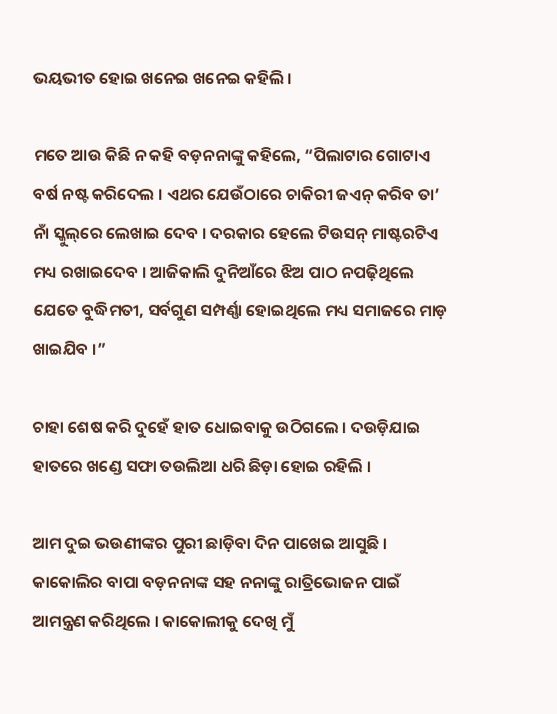ଭୟଭୀତ ହୋଇ ଖନେଇ ଖନେଇ କହିଲି ।

ମତେ ଆଉ କିଛି ନ କହି ବଡ଼ନନାଙ୍କୁ କହିଲେ, “ପିଲାଟାର ଗୋଟାଏ ବର୍ଷ ନଷ୍ଟ କରିଦେଲ । ଏଥର ଯେଉଁଠାରେ ଚାକିରୀ ଜଏନ୍ କରିବ ତା’ ନାଁ ସ୍କୁଲ୍‌ରେ ଲେଖାଇ ଦେବ । ଦରକାର ହେଲେ ଟିଉସନ୍ ମାଷ୍ଟରଟିଏ ମଧ୍ୟ ରଖାଇଦେବ । ଆଜିକାଲି ଦୁନିଆଁରେ ଝିଅ ପାଠ ନପଢ଼ିଥିଲେ ଯେତେ ବୁଦ୍ଧିମତୀ, ସର୍ବଗୁଣ ସମ୍ପର୍ଣ୍ଣା ହୋଇଥିଲେ ମଧ୍ୟ ସମାଜରେ ମାଡ଼ ଖାଇଯିବ ।”

ଚାହା ଶେଷ କରି ଦୁହେଁ ହାତ ଧୋଇବାକୁ ଉଠିଗଲେ । ଦଉଡ଼ିଯାଇ ହାତରେ ଖଣ୍ଡେ ସଫା ତଉଲିଆ ଧରି ଛିଡ଼ା ହୋଇ ରହିଲି ।

ଆମ ଦୁଇ ଭଉଣୀଙ୍କର ପୁରୀ ଛାଡ଼ିବା ଦିନ ପାଖେଇ ଆସୁଛି । କାକୋଲିର ବାପା ବଡ଼ନନାଙ୍କ ସହ ନନାଙ୍କୁ ରାତ୍ରିଭୋଜନ ପାଇଁ ଆମନ୍ତ୍ରଣ କରିଥିଲେ । କାକୋଲୀକୁ ଦେଖି ମୁଁ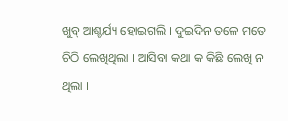ଖୁବ୍ ଆଶ୍ଚର୍ଯ୍ୟ ହୋଇଗଲି । ଦୁଇଦିନ ତଳେ ମତେ ଚିଠି ଲେଖିଥିଲା । ଆସିବା କଥା କ କିଛି ଲେଖି ନ ଥିଲା ।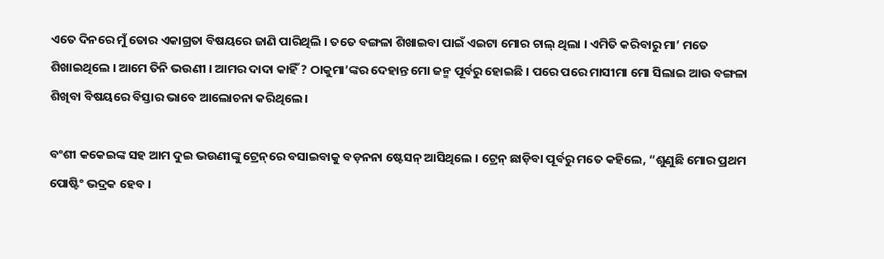ଏତେ ଦିନରେ ମୁଁ ତୋର ଏକାଗ୍ରତା ବିଷୟରେ ଜାଣି ପାରିଥିଲି । ତତେ ବଙ୍ଗଳା ଶିଖାଇବା ପାଇଁ ଏଇଟା ମୋର ଚାଲ୍ ଥିଲା । ଏମିତି କରିବାରୁ ମା’ ମତେ ଶିଖାଇଥିଲେ । ଆମେ ତିନି ଭଉଣୀ । ଆମର ଦାଦା କାହିଁ ? ଠାକୁମା’ଙ୍କର ଦେହାନ୍ତ ମୋ ଜନ୍ମ ପୂର୍ବରୁ ହୋଇଛି । ପରେ ପରେ ମାସୀମା ମୋ ସିଲାଇ ଆଉ ବଙ୍ଗଳା ଶିଖିବା ବିଷୟରେ ବିସ୍ତାର ଭାବେ ଆଲୋଚନା କରିଥିଲେ ।

ବଂଶୀ କକେଇଙ୍କ ସହ ଆମ ଦୁଇ ଭଉଣୀଙ୍କୁ ଟ୍ରେନ୍‌ରେ ବସାଇବାକୁ ବଡ଼ନନା ଷ୍ଟେସନ୍ ଆସିଥିଲେ । ଟ୍ରେନ୍ ଛାଡ଼ିବା ପୂର୍ବରୁ ମତେ କହିଲେ, “ଶୁଣୁଛି ମୋର ପ୍ରଥମ ପୋଷ୍ଟିଂ ଭଦ୍ରକ ହେବ ।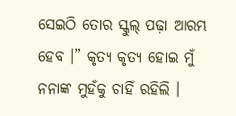ସେଇଠି ତୋର ସ୍କୁଲ୍ ପଢ଼ା ଆରମ୍ଭ ହେବ ।” କୃତ୍ୟ କୃତ୍ୟ ହୋଇ ମୁଁ ନନାଙ୍କ ମୁହଁକୁ ଚାହିଁ ରହିଲି ।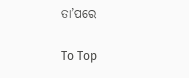ତା’ପରେ

To Top